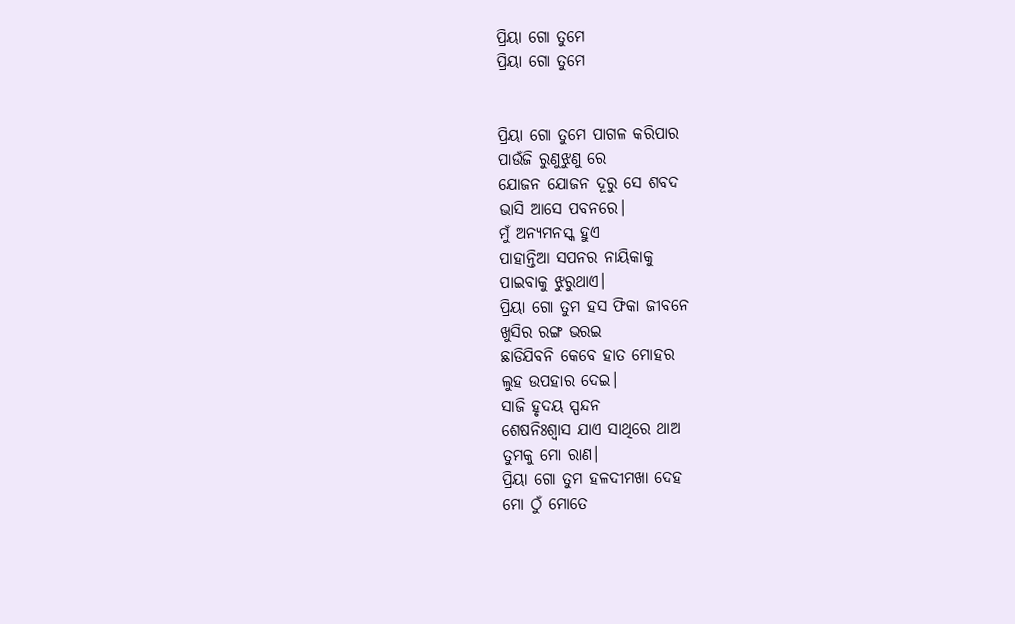ପ୍ରିୟା ଗୋ ତୁମେ
ପ୍ରିୟା ଗୋ ତୁମେ


ପ୍ରିୟା ଗୋ ତୁମେ ପାଗଳ କରିପାର
ପାଉଁଜି ରୁଣୁଝୁଣୁ ରେ
ଯୋଜନ ଯୋଜନ ଦୂରୁ ସେ ଶବଦ
ଭାସି ଆସେ ପବନରେ।
ମୁଁ ଅନ୍ୟମନସ୍କ ହୁଏ
ପାହାନ୍ତିଆ ସପନର ନାୟିକାକୁ
ପାଇବାକୁ ଝୁରୁଥାଏ।
ପ୍ରିୟା ଗୋ ତୁମ ହସ ଫିକା ଜୀବନେ
ଖୁସିର ରଙ୍ଗ ଭରଇ
ଛାଡିଯିବନି କେବେ ହାତ ମୋହର
ଲୁହ ଉପହାର ଦେଇ।
ସାଜି ହୃଦୟ ସ୍ପନ୍ଦନ
ଶେଷନିଃଶ୍ୱାସ ଯାଏ ସାଥିରେ ଥାଅ
ତୁମକୁ ମୋ ରାଣ।
ପ୍ରିୟା ଗୋ ତୁମ ହଳଦୀମଖା ଦେହ
ମୋ ଠୁଁ ମୋତେ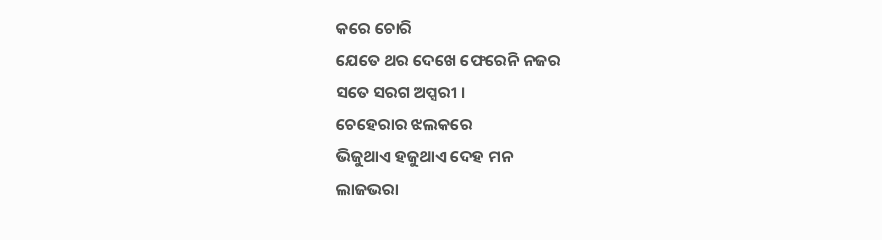କରେ ଚୋରି
ଯେତେ ଥର ଦେଖେ ଫେରେନି ନଜର
ସତେ ସରଗ ଅପ୍ସରୀ ।
ଚେହେରାର ଝଲକରେ
ଭିଜୁଥାଏ ହଜୁଥାଏ ଦେହ ମନ
ଲାଜଭରା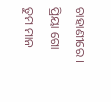ଚାହାଣୀରେ ।
ପ୍ରିୟା ଗୋ ତୁମ ମାନ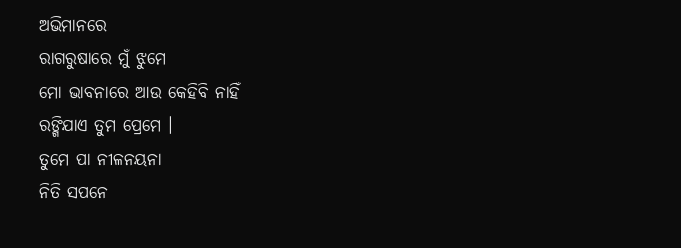ଅଭିମାନରେ
ରାଗରୁଷାରେ ମୁଁ ଝୁମେ
ମୋ ଭାବନାରେ ଆଉ କେହିବି ନାହିଁ
ରଙ୍ଗିଯାଏ ତୁମ ପ୍ରେମେ ।
ତୁମେ ପା ନୀଳନୟନା
ନିତି ସପନେ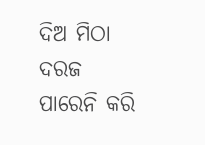ଦିଅ ମିଠା ଦରଜ
ପାରେନି କରି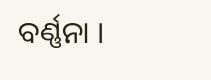ବର୍ଣ୍ଣନା ।